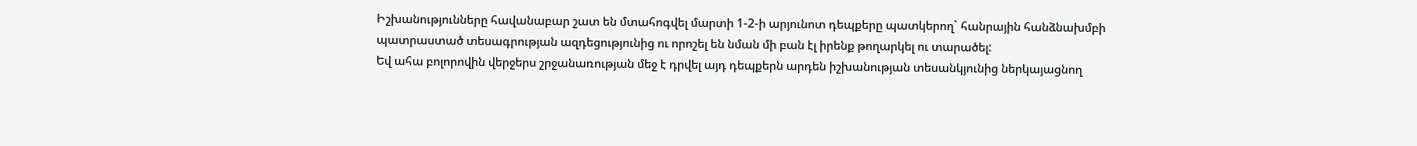Իշխանությունները հավանաբար շատ են մտահոգվել մարտի 1-2-ի արյունոտ դեպքերը պատկերող` հանրային հանձնախմբի պատրաստած տեսագրության ազդեցությունից ու որոշել են նման մի բան էլ իրենք թողարկել ու տարածել:
Եվ ահա բոլորովին վերջերս շրջանառության մեջ է դրվել այդ դեպքերն արդեն իշխանության տեսանկյունից ներկայացնող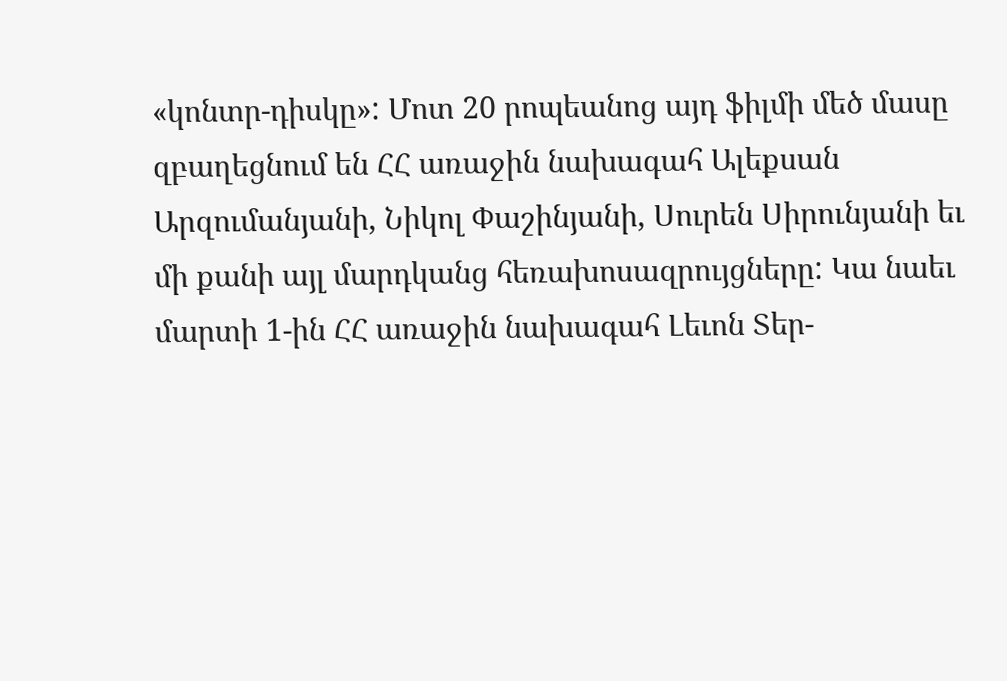«կոնտր-դիսկը»: Մոտ 20 րոպեանոց այդ ֆիլմի մեծ մասը զբաղեցնում են ՀՀ առաջին նախագահ Ալեքսան Արզումանյանի, Նիկոլ Փաշինյանի, Սուրեն Սիրունյանի եւ մի քանի այլ մարդկանց հեռախոսազրույցները: Կա նաեւ մարտի 1-ին ՀՀ առաջին նախագահ Լեւոն Տեր-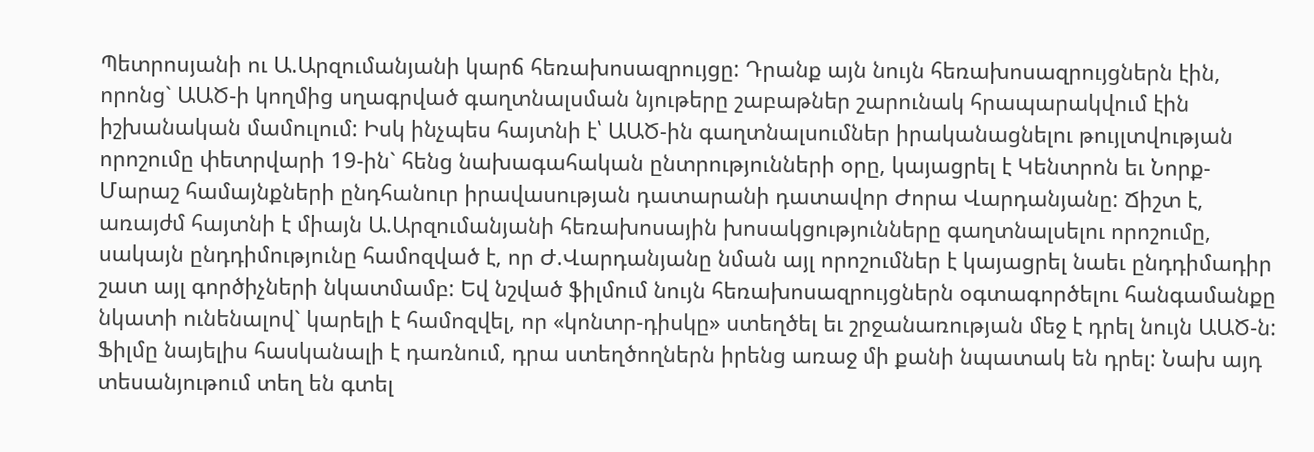Պետրոսյանի ու Ա.Արզումանյանի կարճ հեռախոսազրույցը: Դրանք այն նույն հեռախոսազրույցներն էին, որոնց` ԱԱԾ-ի կողմից սղագրված գաղտնալսման նյութերը շաբաթներ շարունակ հրապարակվում էին իշխանական մամուլում: Իսկ ինչպես հայտնի է՝ ԱԱԾ-ին գաղտնալսումներ իրականացնելու թույլտվության որոշումը փետրվարի 19-ին` հենց նախագահական ընտրությունների օրը, կայացրել է Կենտրոն եւ Նորք-Մարաշ համայնքների ընդհանուր իրավասության դատարանի դատավոր Ժորա Վարդանյանը: Ճիշտ է, առայժմ հայտնի է միայն Ա.Արզումանյանի հեռախոսային խոսակցությունները գաղտնալսելու որոշումը, սակայն ընդդիմությունը համոզված է, որ Ժ.Վարդանյանը նման այլ որոշումներ է կայացրել նաեւ ընդդիմադիր շատ այլ գործիչների նկատմամբ: Եվ նշված ֆիլմում նույն հեռախոսազրույցներն օգտագործելու հանգամանքը նկատի ունենալով` կարելի է համոզվել, որ «կոնտր-դիսկը» ստեղծել եւ շրջանառության մեջ է դրել նույն ԱԱԾ-ն: Ֆիլմը նայելիս հասկանալի է դառնում, դրա ստեղծողներն իրենց առաջ մի քանի նպատակ են դրել: Նախ այդ տեսանյութում տեղ են գտել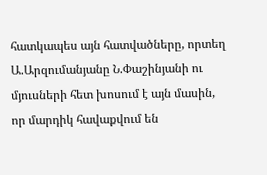հատկապես այն հատվածները, որտեղ Ա.Արզումանյանը Ն.Փաշինյանի ու մյուսների հետ խոսում է այն մասին, որ մարդիկ հավաքվում են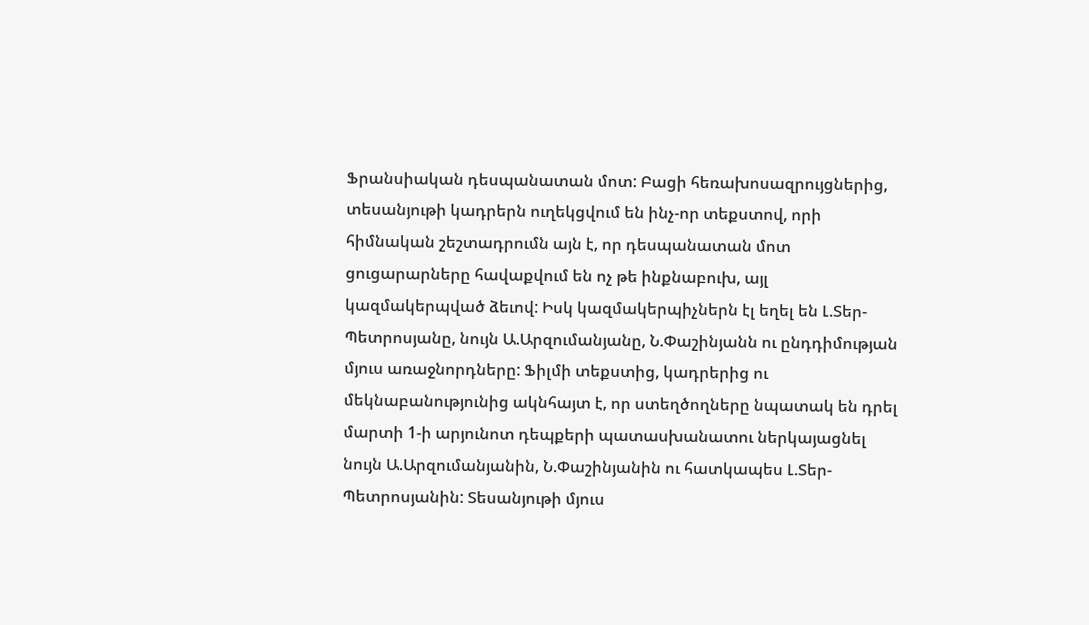Ֆրանսիական դեսպանատան մոտ: Բացի հեռախոսազրույցներից, տեսանյութի կադրերն ուղեկցվում են ինչ-որ տեքստով, որի հիմնական շեշտադրումն այն է, որ դեսպանատան մոտ ցուցարարները հավաքվում են ոչ թե ինքնաբուխ, այլ կազմակերպված ձեւով: Իսկ կազմակերպիչներն էլ եղել են Լ.Տեր-Պետրոսյանը, նույն Ա.Արզումանյանը, Ն.Փաշինյանն ու ընդդիմության մյուս առաջնորդները: Ֆիլմի տեքստից, կադրերից ու մեկնաբանությունից ակնհայտ է, որ ստեղծողները նպատակ են դրել մարտի 1-ի արյունոտ դեպքերի պատասխանատու ներկայացնել նույն Ա.Արզումանյանին, Ն.Փաշինյանին ու հատկապես Լ.Տեր-Պետրոսյանին: Տեսանյութի մյուս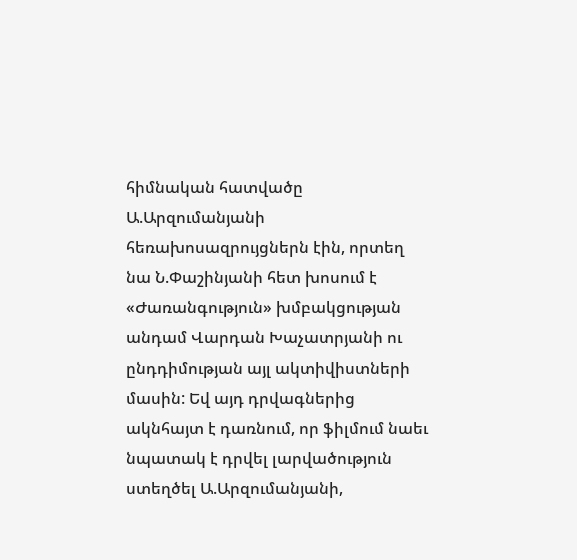հիմնական հատվածը Ա.Արզումանյանի հեռախոսազրույցներն էին, որտեղ նա Ն.Փաշինյանի հետ խոսում է «Ժառանգություն» խմբակցության անդամ Վարդան Խաչատրյանի ու ընդդիմության այլ ակտիվիստների մասին: Եվ այդ դրվագներից ակնհայտ է դառնում, որ ֆիլմում նաեւ նպատակ է դրվել լարվածություն ստեղծել Ա.Արզումանյանի,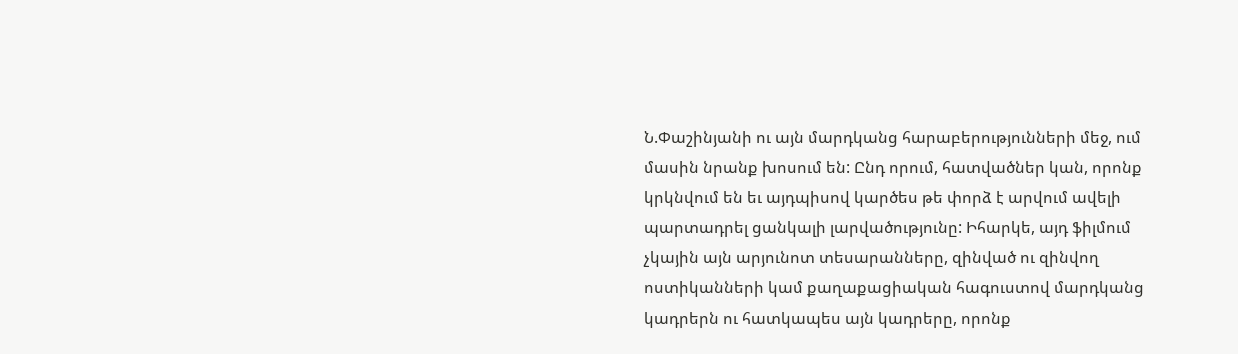Ն.Փաշինյանի ու այն մարդկանց հարաբերությունների մեջ, ում մասին նրանք խոսում են: Ընդ որում, հատվածներ կան, որոնք կրկնվում են եւ այդպիսով կարծես թե փորձ է արվում ավելի պարտադրել ցանկալի լարվածությունը: Իհարկե, այդ ֆիլմում չկային այն արյունոտ տեսարանները, զինված ու զինվող ոստիկանների կամ քաղաքացիական հագուստով մարդկանց կադրերն ու հատկապես այն կադրերը, որոնք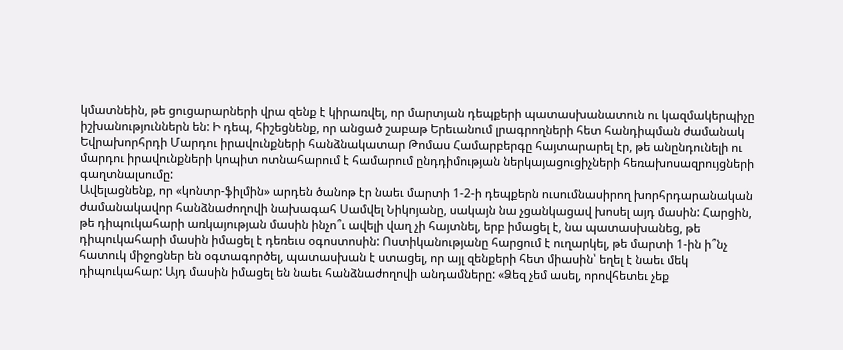կմատնեին, թե ցուցարարների վրա զենք է կիրառվել, որ մարտյան դեպքերի պատասխանատուն ու կազմակերպիչը իշխանություններն են: Ի դեպ, հիշեցնենք, որ անցած շաբաթ Երեւանում լրագրողների հետ հանդիպման ժամանակ Եվրախորհրդի Մարդու իրավունքների հանձնակատար Թոմաս Համարբերգը հայտարարել էր, թե անընդունելի ու մարդու իրավունքների կոպիտ ոտնահարում է համարում ընդդիմության ներկայացուցիչների հեռախոսազրույցների գաղտնալսումը:
Ավելացնենք, որ «կոնտր-ֆիլմին» արդեն ծանոթ էր նաեւ մարտի 1-2-ի դեպքերն ուսումնասիրող խորհրդարանական ժամանակավոր հանձնաժողովի նախագահ Սամվել Նիկոյանը, սակայն նա չցանկացավ խոսել այդ մասին: Հարցին, թե դիպուկահարի առկայության մասին ինչո՞ւ ավելի վաղ չի հայտնել, երբ իմացել է, նա պատասխանեց, թե դիպուկահարի մասին իմացել է դեռեւս օգոստոսին: Ոստիկանությանը հարցում է ուղարկել, թե մարտի 1-ին ի՞նչ հատուկ միջոցներ են օգտագործել, պատասխան է ստացել, որ այլ զենքերի հետ միասին՝ եղել է նաեւ մեկ դիպուկահար: Այդ մասին իմացել են նաեւ հանձնաժողովի անդամները: «Ձեզ չեմ ասել, որովհետեւ չեք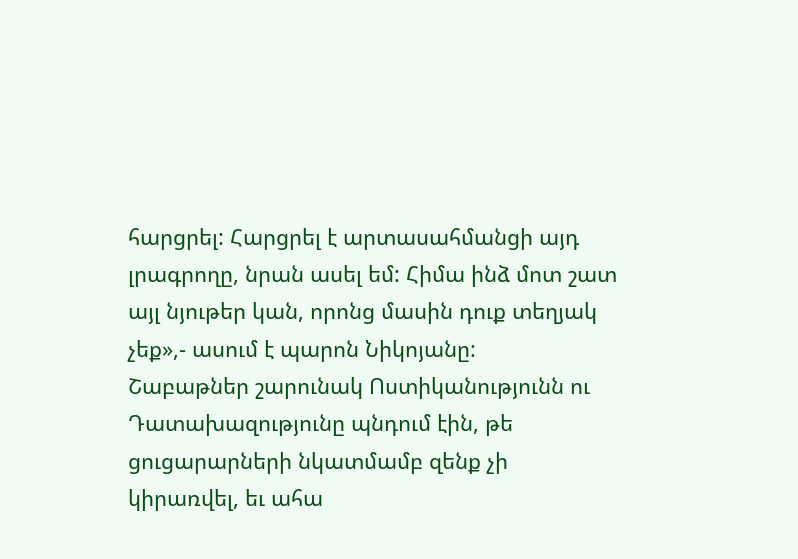հարցրել: Հարցրել է արտասահմանցի այդ լրագրողը, նրան ասել եմ: Հիմա ինձ մոտ շատ այլ նյութեր կան, որոնց մասին դուք տեղյակ չեք»,- ասում է պարոն Նիկոյանը:
Շաբաթներ շարունակ Ոստիկանությունն ու Դատախազությունը պնդում էին, թե ցուցարարների նկատմամբ զենք չի կիրառվել, եւ ահա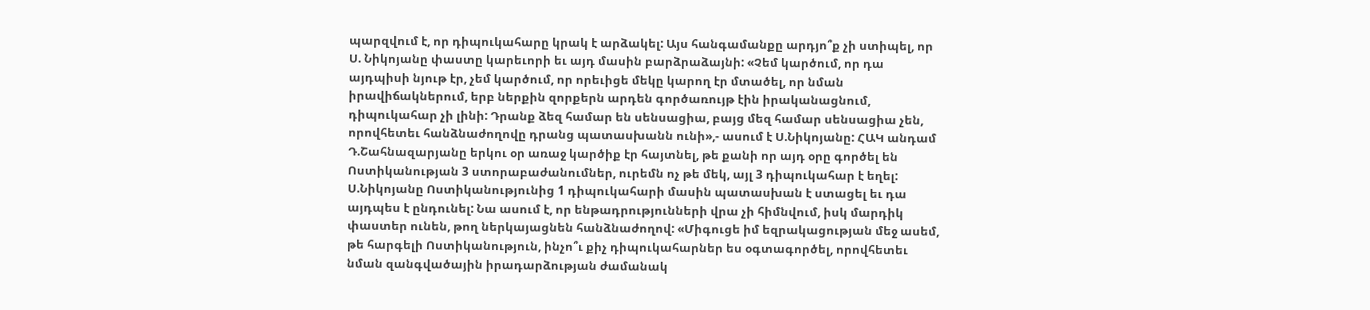պարզվում է, որ դիպուկահարը կրակ է արձակել: Այս հանգամանքը արդյո՞ք չի ստիպել, որ Ս. Նիկոյանը փաստը կարեւորի եւ այդ մասին բարձրաձայնի: «Չեմ կարծում, որ դա այդպիսի նյութ էր, չեմ կարծում, որ որեւիցե մեկը կարող էր մտածել, որ նման իրավիճակներում, երբ ներքին զորքերն արդեն գործառույթ էին իրականացնում, դիպուկահար չի լինի: Դրանք ձեզ համար են սենսացիա, բայց մեզ համար սենսացիա չեն, որովհետեւ հանձնաժողովը դրանց պատասխանն ունի»,- ասում է Ս.Նիկոյանը: ՀԱԿ անդամ Դ.Շահնազարյանը երկու օր առաջ կարծիք էր հայտնել, թե քանի որ այդ օրը գործել են Ոստիկանության 3 ստորաբաժանումներ, ուրեմն ոչ թե մեկ, այլ 3 դիպուկահար է եղել: Ս.Նիկոյանը Ոստիկանությունից 1 դիպուկահարի մասին պատասխան է ստացել եւ դա այդպես է ընդունել: Նա ասում է, որ ենթադրությունների վրա չի հիմնվում, իսկ մարդիկ փաստեր ունեն, թող ներկայացնեն հանձնաժողով: «Միգուցե իմ եզրակացության մեջ ասեմ, թե հարգելի Ոստիկանություն, ինչո՞ւ քիչ դիպուկահարներ ես օգտագործել, որովհետեւ նման զանգվածային իրադարձության ժամանակ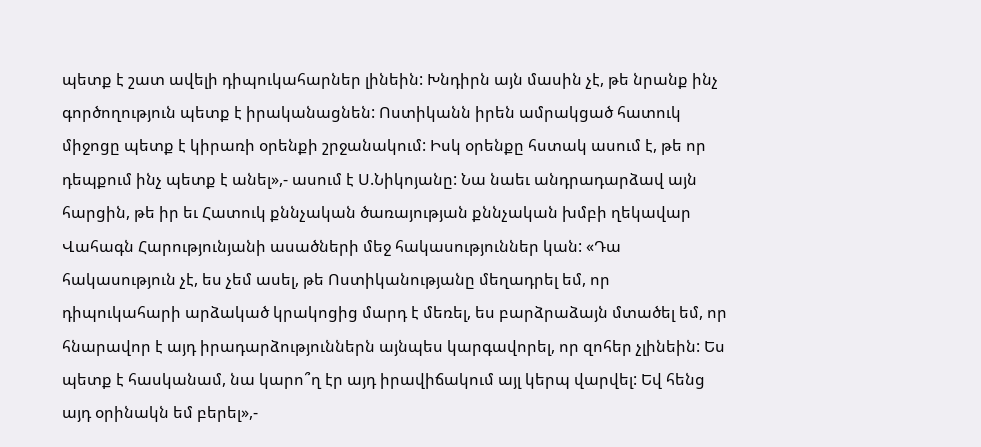պետք է շատ ավելի դիպուկահարներ լինեին: Խնդիրն այն մասին չէ, թե նրանք ինչ գործողություն պետք է իրականացնեն: Ոստիկանն իրեն ամրակցած հատուկ միջոցը պետք է կիրառի օրենքի շրջանակում: Իսկ օրենքը հստակ ասում է, թե որ դեպքում ինչ պետք է անել»,- ասում է Ս.Նիկոյանը: Նա նաեւ անդրադարձավ այն հարցին, թե իր եւ Հատուկ քննչական ծառայության քննչական խմբի ղեկավար Վահագն Հարությունյանի ասածների մեջ հակասություններ կան: «Դա հակասություն չէ, ես չեմ ասել, թե Ոստիկանությանը մեղադրել եմ, որ դիպուկահարի արձակած կրակոցից մարդ է մեռել, ես բարձրաձայն մտածել եմ, որ հնարավոր է այդ իրադարձություններն այնպես կարգավորել, որ զոհեր չլինեին: Ես պետք է հասկանամ, նա կարո՞ղ էր այդ իրավիճակում այլ կերպ վարվել: Եվ հենց այդ օրինակն եմ բերել»,-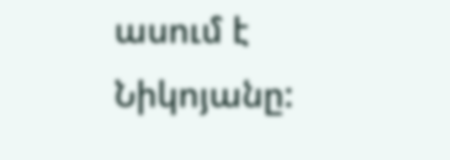ասում է Նիկոյանը: